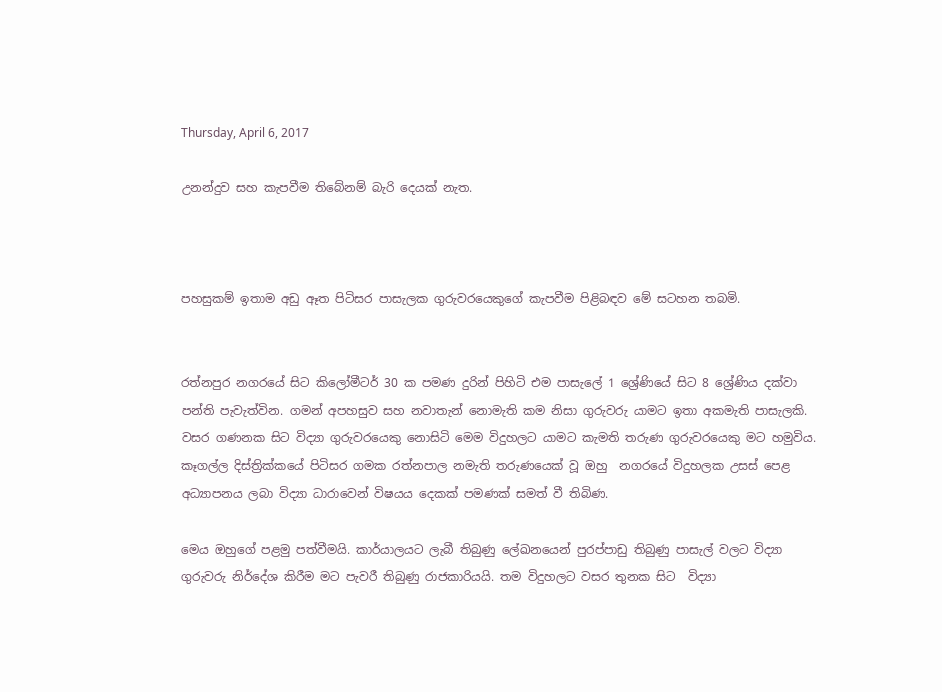Thursday, April 6, 2017

උනන්දුව සහ කැපවීම තිබේනම් බැරි දෙයක් නැත.



පහසුකම් ඉතාම අඩු ඈත පිටිසර පාසැලක ගුරුවරයෙකුගේ කැපවීම පිළිබඳව මේ සටහන තබමි.


රත්නපුර නගරයේ සිට කිලෝමීටර් 30 ක පමණ දුරින් පිහිටි එම පාසැලේ 1 ශ්‍රේණියේ සිට 8 ශ්‍රේණිය දක්වා පන්ති පැවැත්වින. ගමන් අපහසුව සහ නවාතැන් නොමැති කම නිසා ගුරුවරු යාමට ඉතා අකමැති පාසැලකි. වසර ගණනක සිට විද්‍යා ගුරුවරයෙකු නොසිටි මෙම විදුහලට යාමට කැමති තරුණ ගුරුවරයෙකු මට හමුවිය. කෑගල්ල දිස්ත්‍රික්කයේ පිටිසර ගමක රත්නපාල නමැති තරුණයෙක් වූ ඔහු  නගරයේ විදුහලක උසස් පෙළ අධ්‍යාපනය ලබා විද්‍යා ධාරාවෙන් විෂයය දෙකක් පමණක් සමත් වී තිබිණ.

මෙය ඔහුගේ පළමු පත්වීමයි. කාර්යාලයට ලැබී තිබුණු ලේඛනයෙන් පුරප්පාඩු තිබුණු පාසැල් වලට විද්‍යා ගුරුවරු නිර්දේශ කිරීම මට පැවරී තිබුණු රාජකාරියයි. තම විදුහලට වසර තුනක සිට  විද්‍යා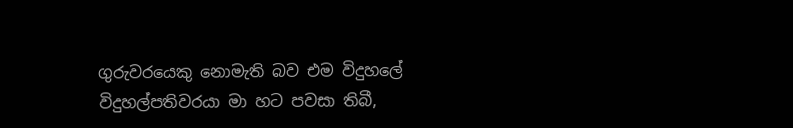ගුරුවරයෙකු නොමැති බව එම විදුහලේ විදුහල්පතිවරයා මා හට පවසා තිබී,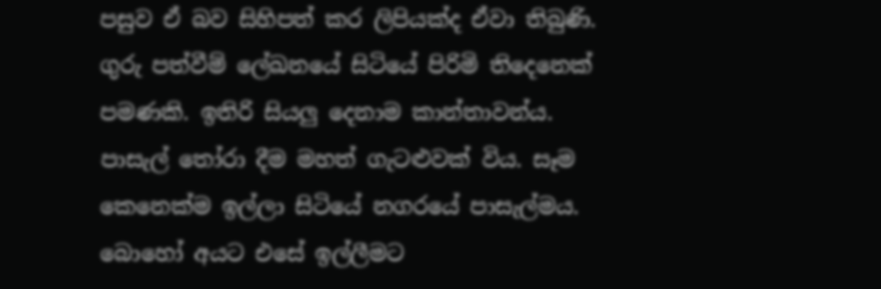පසුව ඒ බව සිහිපත් කර ලිපියක්ද ඒවා තිබුණි. ගුරු පත්වීම් ලේඛනයේ සිටියේ පිරිමි තිදෙනෙක් පමණකි. ඉතිරි සියලු දෙනාම කාන්තාවන්ය. පාසැල් තෝරා දීම මහත් ගැටළුවක් විය. සෑම කෙනෙක්ම ඉල්ලා සිටියේ නගරයේ පාසැල්මය. බොහෝ අයට එසේ ඉල්ලීමට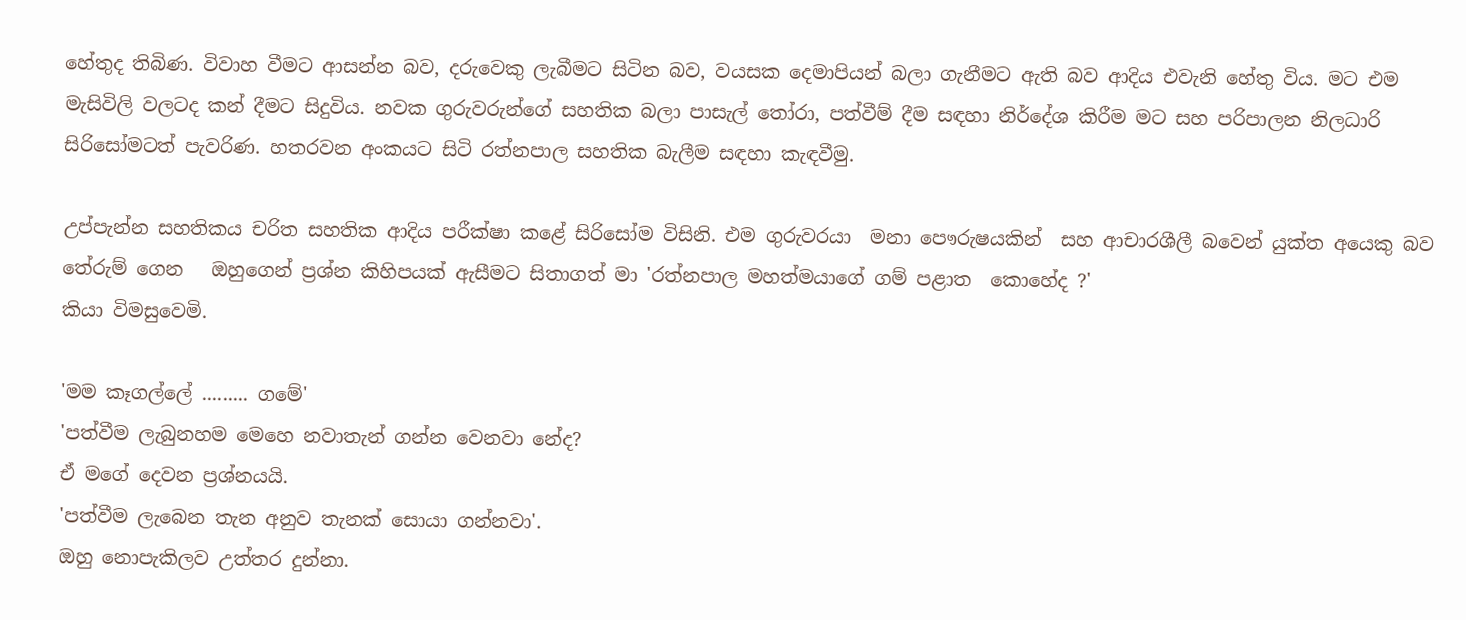හේතුද තිබිණ. විවාහ වීමට ආසන්න බව, දරුවෙකු ලැබීමට සිටින බව, වයසක දෙමාපියන් බලා ගැනීමට ඇති බව ආදිය එවැනි හේතු විය. මට එම මැසිවිලි වලටද කන් දීමට සිදුවිය. නවක ගුරුවරුන්ගේ සහතික බලා පාසැල් තෝරා, පත්වීම් දීම සඳහා නිර්දේශ කිරීම මට සහ පරිපාලන නිලධාරි සිරිසෝමටත් පැවරිණ. හතරවන අංකයට සිටි රත්නපාල සහතික බැලීම සඳහා කැඳවීමු.

උප්පැන්න සහතිකය චරිත සහතික ආදිය පරීක්ෂා කළේ සිරිසෝම විසිනි. එම ගුරුවරයා  මනා පෞරුෂයකින්  සහ ආචාරශීලී බවෙන් යුක්ත අයෙකු බව තේරුම් ගෙන   ඔහුගෙන් ප්‍රශ්න කිහිපයක් ඇසීමට සිතාගත් මා 'රත්නපාල මහත්මයාගේ ගම් පළාත  කොහේද ?'
කියා විමසුවෙමි.

'මම කෑගල්ලේ ......... ගමේ'
'පත්වීම ලැබුනහම මෙහෙ නවාතැන් ගන්න වෙනවා නේද?
ඒ මගේ දෙවන ප්‍රශ්නයයි.
'පත්වීම ලැබෙන තැන අනුව තැනක් සොයා ගන්නවා'.
ඔහු නොපැකිලව උත්තර දුන්නා.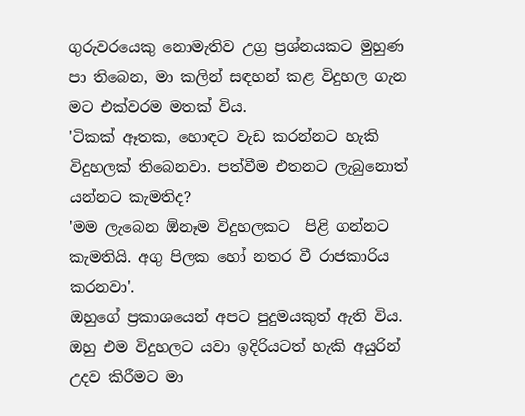ගුරුවරයෙකු නොමැතිව උග්‍ර ප්‍රශ්නයකට මුහුණ පා තිබෙන, මා කලින් සඳහන් කළ විදුහල ගැන මට එක්වරම මතක් විය.
'ටිකක් ඈතක, හොඳට වැඩ කරන්නට හැකි විදුහලක් තිබෙනවා. පත්වීම එතනට ලැබුනොත් යන්නට කැමතිද?
'මම ලැබෙන ඕනෑම විදුහලකට  පිළි ගන්නට කැමතියි. අගු පිලක හෝ නතර වී රාජකාරිය කරනවා'.
ඔහුගේ ප්‍රකාශයෙන් අපට පුදුමයකුත් ඇති විය. ඔහු එම විදුහලට යවා ඉදිරියටත් හැකි අයුරින් උදව කිරීමට මා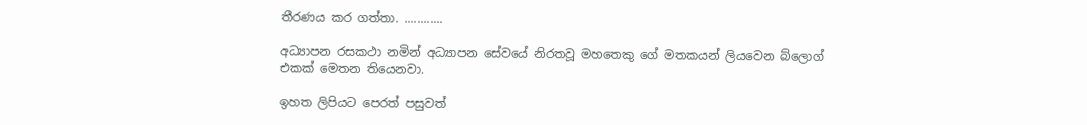තීරණය කර ගත්තා. ............

අධ්‍යාපන රසකථා නමින් අධ්‍යාපන සේවයේ නිරතවූ මහතෙකු ගේ මතකයන් ලියවෙන බ්ලොග් එකක් මෙතන තියෙනවා.

ඉහත ලිපියට පෙරත් පසුවත්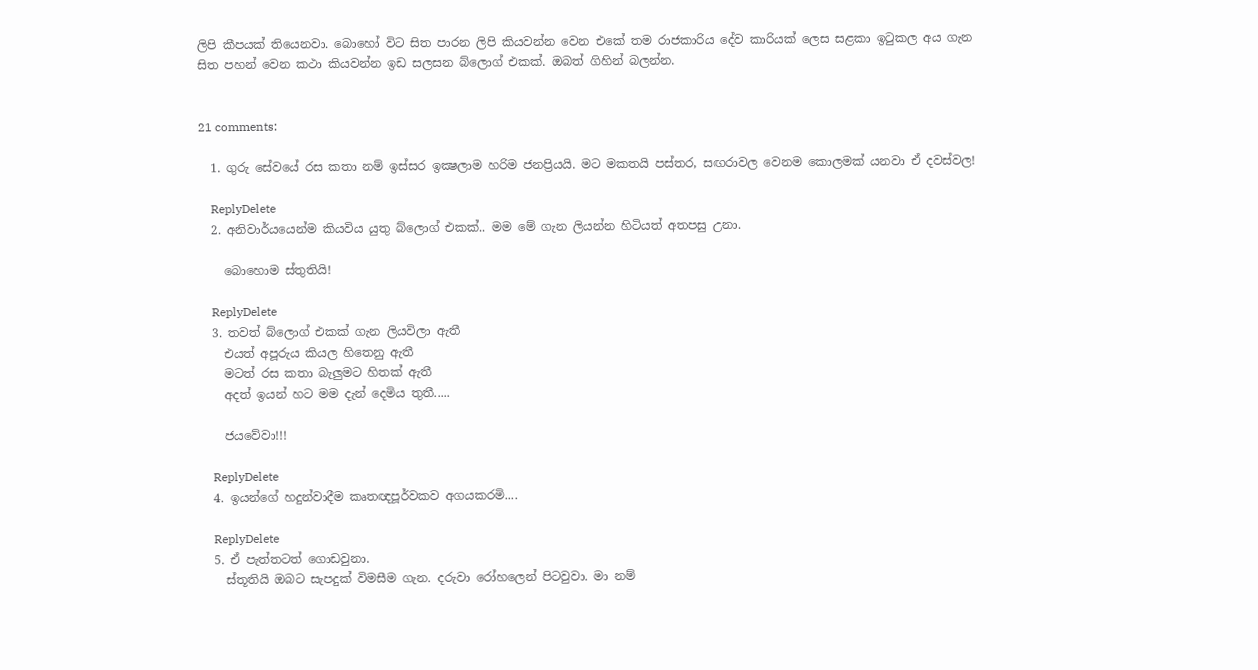ලිපි කීපයක් තියෙනවා. බොහෝ විට සිත පාරන ලිපි කියවන්න වෙන එකේ තම රාජකාරිය දේව කාරියක් ලෙස සළකා ඉටුකල අය ගැන සිත පහන් වෙන කථා කියවන්න ඉඩ සලසන බ්ලොග් එකක්. ඔබත් ගිහින් බලන්න.


21 comments:

  1. ගුරු සේවයේ රස කතා නම් ඉස්සර ඉක්‍ෂලාම හරිම ජනප්‍රියයි. මට මකතයි පස්තර, සඟරාවල වෙනම කොලමක් යනවා ඒ දවස්වල!

    ReplyDelete
  2. අනිවාර්යයෙන්ම කියවිය යුතු බ්ලොග් එකක්.. මම මේ ගැන ලියන්න හිටියත් අතපසු උනා.

    බොහොම ස්තුතියි!

    ReplyDelete
  3. තවත් බ්ලොග් එකක් ගැන ලියවිලා ඇතී
    එයත් අපූරුය කියල හිතෙනු ඇතී
    මටත් රස කතා බැලුමට හිතක් ඇතී
    අදත් ඉයන් හට මම දැන් දෙමිය තුතී.....

    ජයවේවා!!!

    ReplyDelete
  4. ඉයන්ගේ හදුන්වාදීම කෘතඥපූර්වකව අගයකරමි....

    ReplyDelete
  5. ඒ පැත්තටත් ගොඩවුනා.
    ස්තූතියි ඔබට සැපදුක් විමසීම ගැන. දරුවා රෝහලෙන් පිටවුවා. මා නම්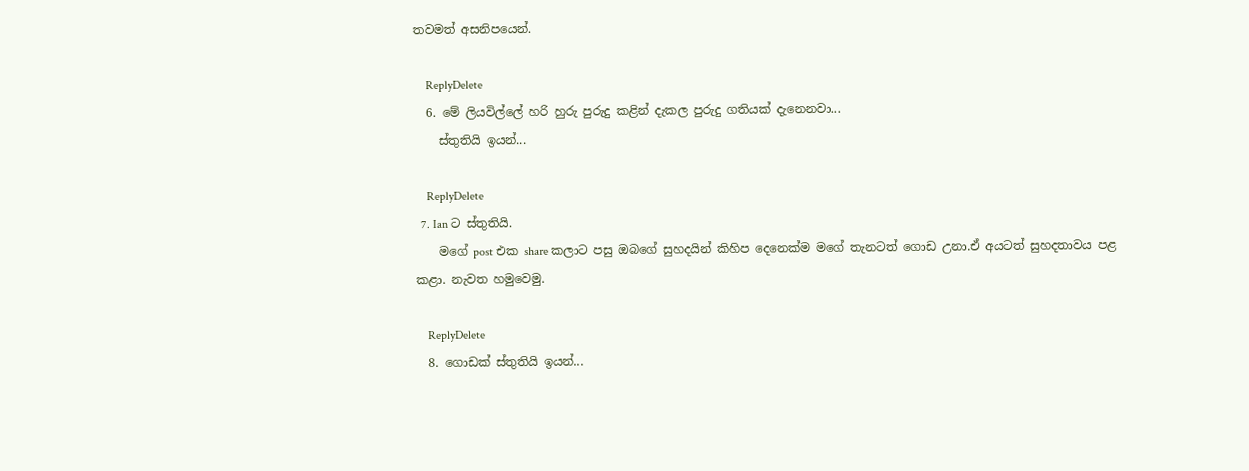තවමත් අසනිපයෙන්.

    ReplyDelete
  6. මේ ලියවිල්ලේ හරි හුරු පුරුදු කළින් දැකල පුරුදු ගතියක් දැනෙනවා...
    ස්තුතියි ඉයන්...

    ReplyDelete
  7. Ian ට ස්තුතියි.
    මගේ post එක share කලාට පසු ඔබගේ සුහදයින් කිහිප දෙනෙක්ම මගේ තැනටත් ගොඩ උනා.ඒ අයටත් සුහදතාවය පළ කළා. නැවත හමුවෙමු.

    ReplyDelete
  8. ගොඩක් ස්තුතියි ඉයන්...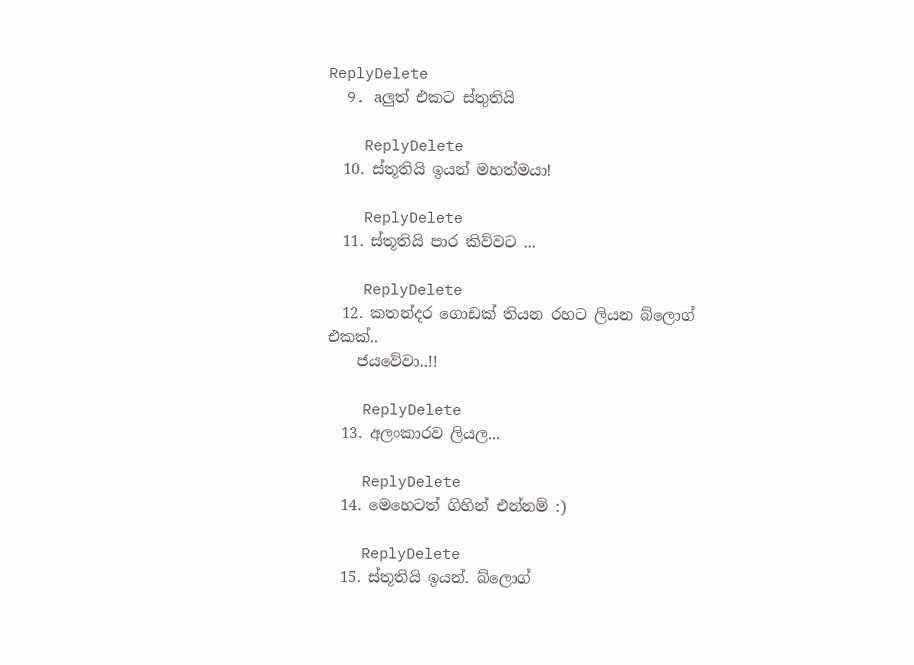ReplyDelete
  9. aලුත් එකට ස්තුතියි

    ReplyDelete
  10. ස්තූතියි ඉයන් මහත්මයා!

    ReplyDelete
  11. ස්තූතියි පාර කිව්වට ...

    ReplyDelete
  12. කතන්දර ගොඩක් තියන රහට ලියන බ්ලොග් එකක්..
    ජයවේවා..!!

    ReplyDelete
  13. අලංකාරව ලියල...

    ReplyDelete
  14. මෙහෙටත් ගිහින් එන්නම් :)

    ReplyDelete
  15. ස්තූතියි ඉයන්. බ්ලොග්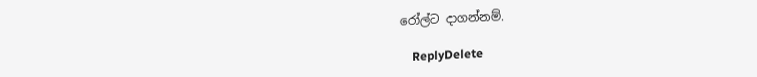රෝල්ට දාගන්නම්.

    ReplyDelete